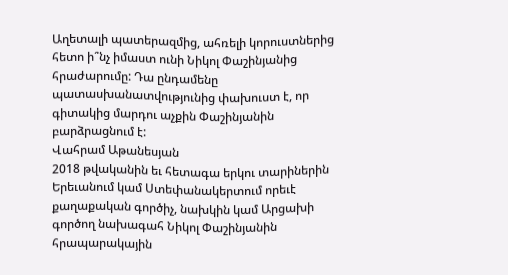Աղետալի պատերազմից, ահռելի կորուստներից հետո ի՞նչ իմաստ ունի Նիկոլ Փաշինյանից հրաժարումը: Դա ընդամենը պատասխանատվությունից փախուստ է, որ գիտակից մարդու աչքին Փաշինյանին բարձրացնում է:
Վահրամ Աթանեսյան
2018 թվականին եւ հետագա երկու տարիներին Երեւանում կամ Ստեփանակերտում որեւէ քաղաքական գործիչ, նախկին կամ Արցախի գործող նախագահ Նիկոլ Փաշինյանին հրապարակային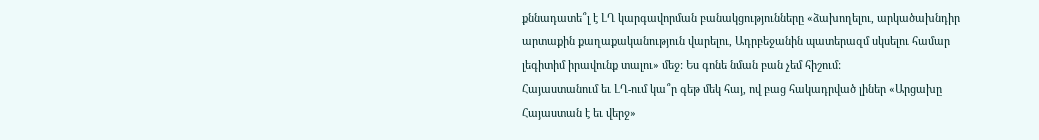քննադատե՞լ է ԼՂ կարգավորման բանակցությունները «ձախողելու, արկածախնդիր արտաքին քաղաքականություն վարելու, Ադրբեջանին պատերազմ սկսելու համար լեգիտիմ իրավունք տալու» մեջ: Ես գոնե նման բան չեմ հիշում:
Հայաստանում եւ ԼՂ-ում կա՞ր գեթ մեկ հայ, ով բաց հակադրված լիներ «Արցախը Հայաստան է եւ վերջ»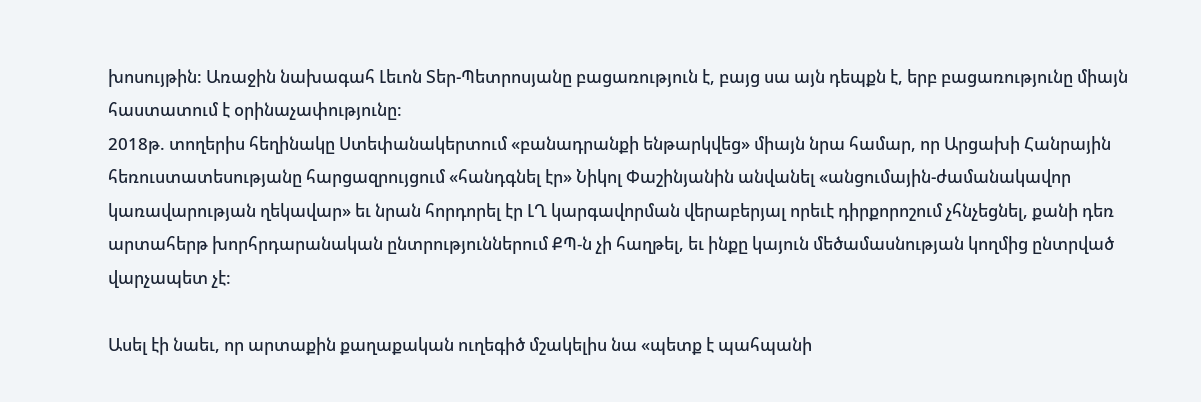խոսույթին: Առաջին նախագահ Լեւոն Տեր-Պետրոսյանը բացառություն է, բայց սա այն դեպքն է, երբ բացառությունը միայն հաստատում է օրինաչափությունը:
2018թ. տողերիս հեղինակը Ստեփանակերտում «բանադրանքի ենթարկվեց» միայն նրա համար, որ Արցախի Հանրային հեռուստատեսությանը հարցազրույցում «հանդգնել էր» Նիկոլ Փաշինյանին անվանել «անցումային-ժամանակավոր կառավարության ղեկավար» եւ նրան հորդորել էր ԼՂ կարգավորման վերաբերյալ որեւէ դիրքորոշում չհնչեցնել, քանի դեռ արտահերթ խորհրդարանական ընտրություններում ՔՊ‑ն չի հաղթել, եւ ինքը կայուն մեծամասնության կողմից ընտրված վարչապետ չէ:

Ասել էի նաեւ, որ արտաքին քաղաքական ուղեգիծ մշակելիս նա «պետք է պահպանի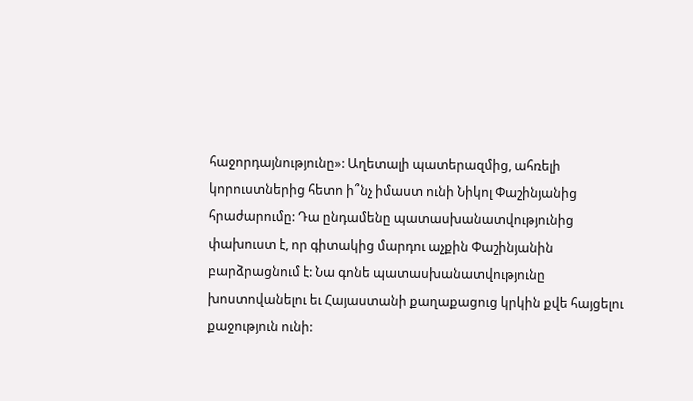հաջորդայնությունը»: Աղետալի պատերազմից, ահռելի կորուստներից հետո ի՞նչ իմաստ ունի Նիկոլ Փաշինյանից հրաժարումը: Դա ընդամենը պատասխանատվությունից փախուստ է, որ գիտակից մարդու աչքին Փաշինյանին բարձրացնում է: Նա գոնե պատասխանատվությունը խոստովանելու եւ Հայաստանի քաղաքացուց կրկին քվե հայցելու քաջություն ունի: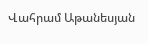Վահրամ Աթանեսյան